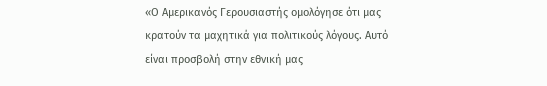«Ο Αμερικανός Γερουσιαστής ομολόγησε ότι μας κρατούν τα μαχητικά για πολιτικούς λόγους. Αυτό είναι προσβολή στην εθνική μας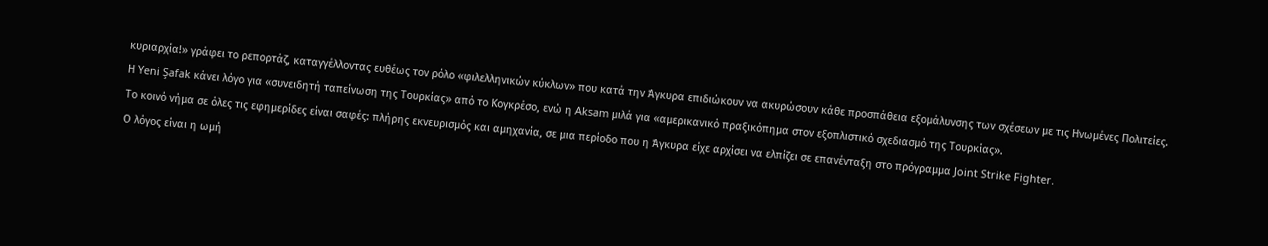κυριαρχία!» γράφει το ρεπορτάζ, καταγγέλλοντας ευθέως τον ρόλο «φιλελληνικών κύκλων» που κατά την Άγκυρα επιδιώκουν να ακυρώσουν κάθε προσπάθεια εξομάλυνσης των σχέσεων με τις Ηνωμένες Πολιτείες.
Η Yeni Şafak κάνει λόγο για «συνειδητή ταπείνωση της Τουρκίας» από το Κογκρέσο, ενώ η Aksam μιλά για «αμερικανικό πραξικόπημα στον εξοπλιστικό σχεδιασμό της Τουρκίας».
Το κοινό νήμα σε όλες τις εφημερίδες είναι σαφές: πλήρης εκνευρισμός και αμηχανία, σε μια περίοδο που η Άγκυρα είχε αρχίσει να ελπίζει σε επανένταξη στο πρόγραμμα Joint Strike Fighter.
Ο λόγος είναι η ωμή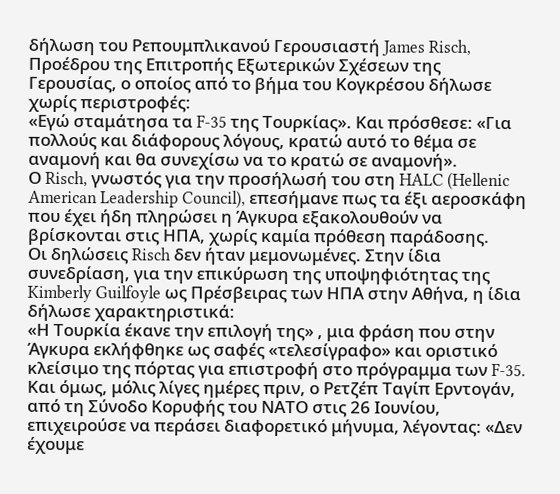δήλωση του Ρεπουμπλικανού Γερουσιαστή James Risch, Προέδρου της Επιτροπής Εξωτερικών Σχέσεων της Γερουσίας, ο οποίος από το βήμα του Κογκρέσου δήλωσε χωρίς περιστροφές:
«Εγώ σταμάτησα τα F-35 της Τουρκίας». Και πρόσθεσε: «Για πολλούς και διάφορους λόγους, κρατώ αυτό το θέμα σε αναμονή και θα συνεχίσω να το κρατώ σε αναμονή».
Ο Risch, γνωστός για την προσήλωσή του στη HALC (Hellenic American Leadership Council), επεσήμανε πως τα έξι αεροσκάφη που έχει ήδη πληρώσει η Άγκυρα εξακολουθούν να βρίσκονται στις ΗΠΑ, χωρίς καμία πρόθεση παράδοσης.
Οι δηλώσεις Risch δεν ήταν μεμονωμένες. Στην ίδια συνεδρίαση, για την επικύρωση της υποψηφιότητας της Kimberly Guilfoyle ως Πρέσβειρας των ΗΠΑ στην Αθήνα, η ίδια δήλωσε χαρακτηριστικά:
«Η Τουρκία έκανε την επιλογή της» , μια φράση που στην Άγκυρα εκλήφθηκε ως σαφές «τελεσίγραφο» και οριστικό κλείσιμο της πόρτας για επιστροφή στο πρόγραμμα των F-35.
Και όμως, μόλις λίγες ημέρες πριν, ο Ρετζέπ Ταγίπ Ερντογάν, από τη Σύνοδο Κορυφής του ΝΑΤΟ στις 26 Ιουνίου, επιχειρούσε να περάσει διαφορετικό μήνυμα, λέγοντας: «Δεν έχουμε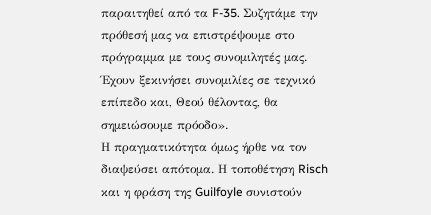παραιτηθεί από τα F-35. Συζητάμε την πρόθεσή μας να επιστρέψουμε στο πρόγραμμα με τους συνομιλητές μας. Έχουν ξεκινήσει συνομιλίες σε τεχνικό επίπεδο και, Θεού θέλοντας, θα σημειώσουμε πρόοδο».
Η πραγματικότητα όμως ήρθε να τον διαψεύσει απότομα. Η τοποθέτηση Risch και η φράση της Guilfoyle συνιστούν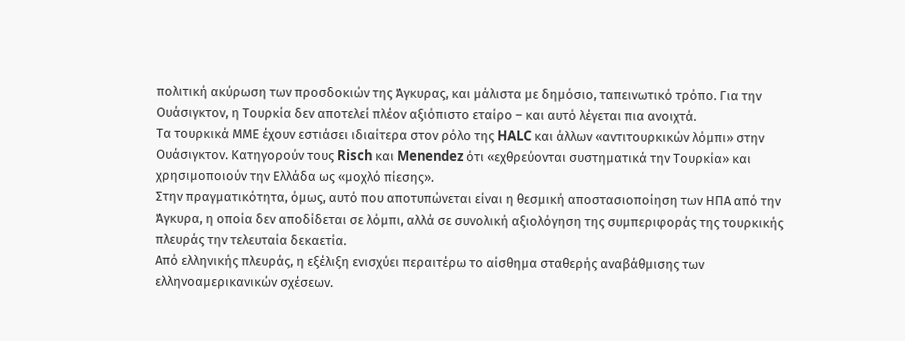πολιτική ακύρωση των προσδοκιών της Άγκυρας, και μάλιστα με δημόσιο, ταπεινωτικό τρόπο. Για την Ουάσιγκτον, η Τουρκία δεν αποτελεί πλέον αξιόπιστο εταίρο – και αυτό λέγεται πια ανοιχτά.
Τα τουρκικά ΜΜΕ έχουν εστιάσει ιδιαίτερα στον ρόλο της HALC και άλλων «αντιτουρκικών λόμπι» στην Ουάσιγκτον. Κατηγορούν τους Risch και Menendez ότι «εχθρεύονται συστηματικά την Τουρκία» και χρησιμοποιούν την Ελλάδα ως «μοχλό πίεσης».
Στην πραγματικότητα, όμως, αυτό που αποτυπώνεται είναι η θεσμική αποστασιοποίηση των ΗΠΑ από την Άγκυρα, η οποία δεν αποδίδεται σε λόμπι, αλλά σε συνολική αξιολόγηση της συμπεριφοράς της τουρκικής πλευράς την τελευταία δεκαετία.
Από ελληνικής πλευράς, η εξέλιξη ενισχύει περαιτέρω το αίσθημα σταθερής αναβάθμισης των ελληνοαμερικανικών σχέσεων.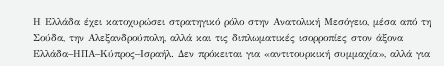Η Ελλάδα έχει κατοχυρώσει στρατηγικό ρόλο στην Ανατολική Μεσόγειο, μέσα από τη Σούδα, την Αλεξανδρούπολη, αλλά και τις διπλωματικές ισορροπίες στον άξονα Ελλάδα–ΗΠΑ–Κύπρος–Ισραήλ. Δεν πρόκειται για «αντιτουρκική συμμαχία», αλλά για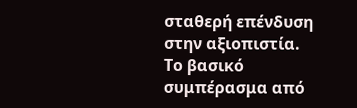σταθερή επένδυση στην αξιοπιστία.
Το βασικό συμπέρασμα από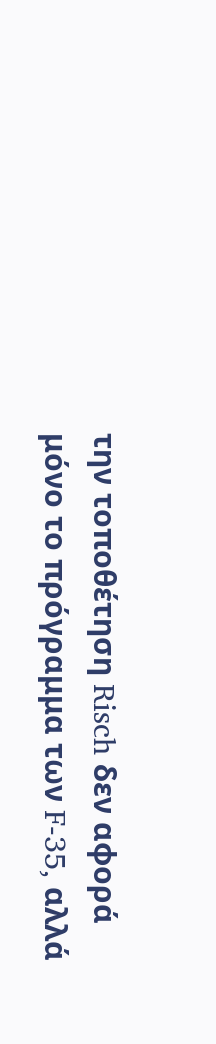την τοποθέτηση Risch δεν αφορά μόνο το πρόγραμμα των F-35, αλλά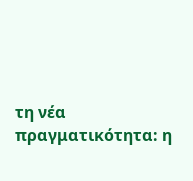τη νέα πραγματικότητα: η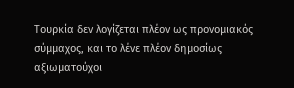Τουρκία δεν λογίζεται πλέον ως προνομιακός σύμμαχος, και το λένε πλέον δημοσίως αξιωματούχοι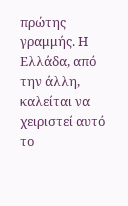πρώτης γραμμής. Η Ελλάδα, από την άλλη, καλείται να χειριστεί αυτό το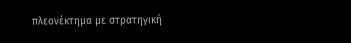πλεονέκτημα με στρατηγική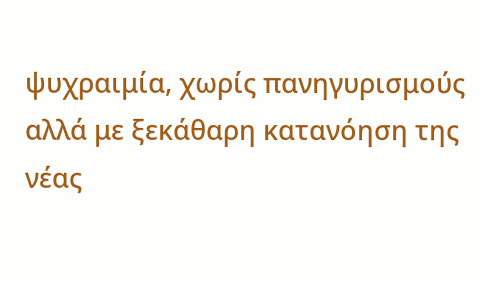ψυχραιμία, χωρίς πανηγυρισμούς αλλά με ξεκάθαρη κατανόηση της νέας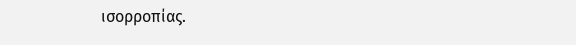ισορροπίας.